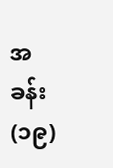အခန်း(၁၉)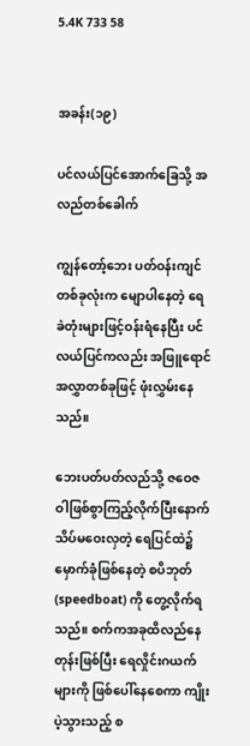5.4K 733 58


အခန်း(၁၉)

ပင်လယ်ပြင်အောက်ခြေသို့ အလည်တစ်ခေါက်

ကျွန်တော့်ဘေး ပတ်ဝန်းကျင်တစ်ခုလုံးက မျောပါနေတဲ့ ရေခဲတုံးများဖြင့်ဝန်းရံနေပြီး ပင်လယ်ပြင်ကလည်း အဖြူရောင်အလွှာတစ်ခုဖြင့် ဖုံးလွှမ်းနေသည်။

ဘေးပတ်ပတ်လည်သို့ ဇဝေဇဝါဖြစ်စွာကြည့်လိုက်ပြီးနောက် သိပ်မဝေးလှတဲ့ ရေပြင်ထဲ၌ မှောက်ခုံဖြစ်နေတဲ့ စပိဘုတ်(speedboat) ကို တွေ့လိုက်ရသည်။ စက်ကအခုထိလည်နေတုန်းဖြစ်ပြီး ရေလှိုင်းဂယက်များကို ဖြစ်ပေါ်နေစေကာ ကျိုးပဲ့သွားသည့် စ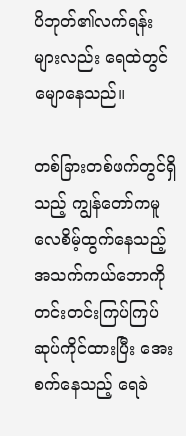ပိဘုတ်၏လက်ရန်းများလည်း ရေထဲတွင် မျောနေသည်။

တစ်ခြားတစ်ဖက်တွင်ရှိသည့် ကျွန်တော်ကမူ လေစိမ့်ထွက်နေသည့် အသက်ကယ်ဘောကို တင်းတင်းကြပ်ကြပ် ဆုပ်ကိုင်ထားပြီး အေးစက်နေသည့် ရေခဲ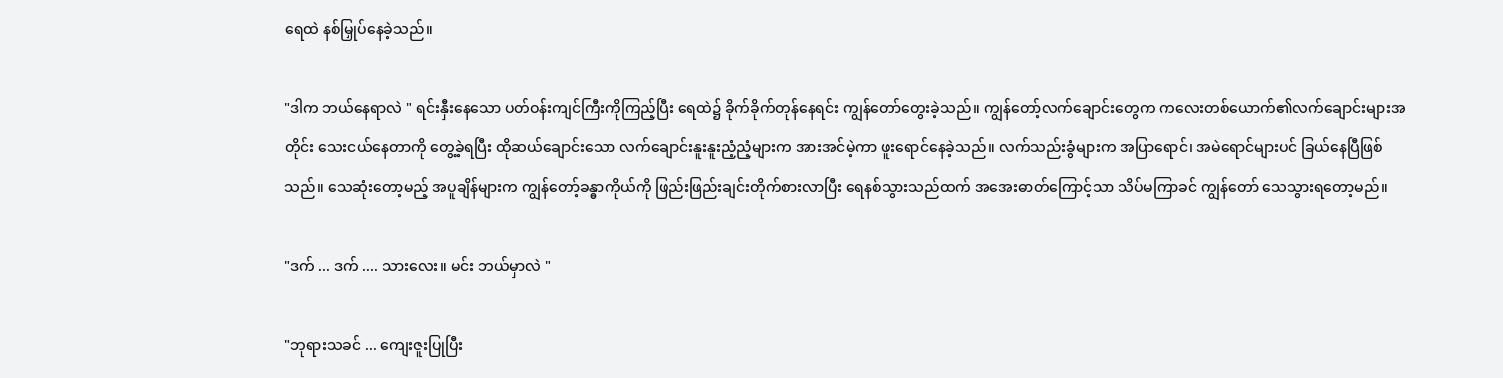ရေထဲ နစ်မြှုပ်နေခဲ့သည်။

"ဒါက ဘယ်နေရာလဲ " ရင်းနှီးနေသော ပတ်ဝန်းကျင်ကြီးကိုကြည့်ပြီး ရေထဲ၌ ခိုက်ခိုက်တုန်နေရင်း ကျွန်တော်တွေးခဲ့သည်။ ကျွန်တော့်လက်ချောင်းတွေက ကလေးတစ်ယောက်၏လက်ချောင်းများအတိုင်း သေးငယ်နေတာကို တွေ့ခဲ့ရပြီး ထိုဆယ်ချောင်းသော လက်ချောင်းနူးနူးညံ့ညံ့များက အားအင်မဲ့ကာ ဖူးရောင်နေခဲ့သည်။ လက်သည်းခွံများက အပြာရောင်၊ အမဲရောင်များပင် ခြယ်နေပြီဖြစ်သည်။ သေဆုံးတော့မည့် အပူချိန်များက ကျွန်တော့်ခန္ဓာကိုယ်ကို ဖြည်းဖြည်းချင်းတိုက်စားလာပြီး ရေနစ်သွားသည်ထက် အအေးဓာတ်ကြောင့်သာ သိပ်မကြာခင် ကျွန်တော် သေသွားရတော့မည်။

"ဒက် ... ဒက် .... သားလေး။ မင်း ဘယ်မှာလဲ "

"ဘုရားသခင် ... ကျေးဇူးပြုပြီး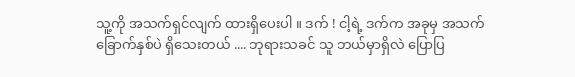သူ့ကို အသက်ရှင်လျက် ထားရှိပေးပါ ။ ဒက် ! ငါ့ရဲ့ ဒက်က အခုမှ အသက်ခြောက်နှစ်ပဲ ရှိသေးတယ် .... ဘုရားသခင် သူ ဘယ်မှာရှိလဲ ပြောပြ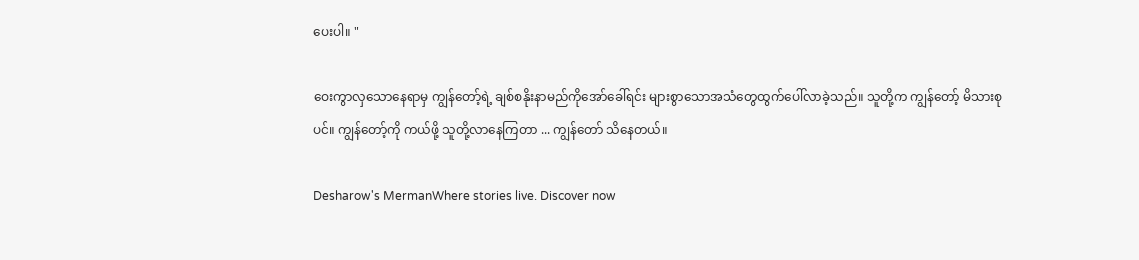ပေးပါ။ "

ဝေးကွာလှသောနေရာမှ ကျွန်တော့်ရဲ့ ချစ်စနိုးနာမည်ကိုအော်ခေါ်ရင်း များစွာသောအသံတွေထွက်ပေါ်လာခဲ့သည်။ သူတို့က ကျွန်တော့် မိသားစုပင်။ ကျွန်တော့်ကို ကယ်ဖို့ သူတို့လာနေကြတာ ... ကျွန်တော် သိနေတယ်။

Desharow's MermanWhere stories live. Discover now